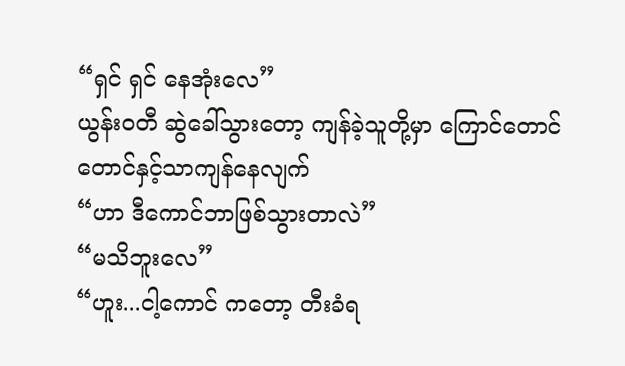“ရှင် ရှင် နေအုံးလေ”
ယွန်းဝတီ ဆွဲခေါ်သွားတော့ ကျန်ခဲ့သူတို့မှာ ကြောင်တောင်တောင်နှင့်သာကျန်နေလျက်
“ဟာ ဒီကောင်ဘာဖြစ်သွားတာလဲ”
“မသိဘူးလေ”
“ဟူး...ငါ့ကောင် ကတော့ တီးခံရ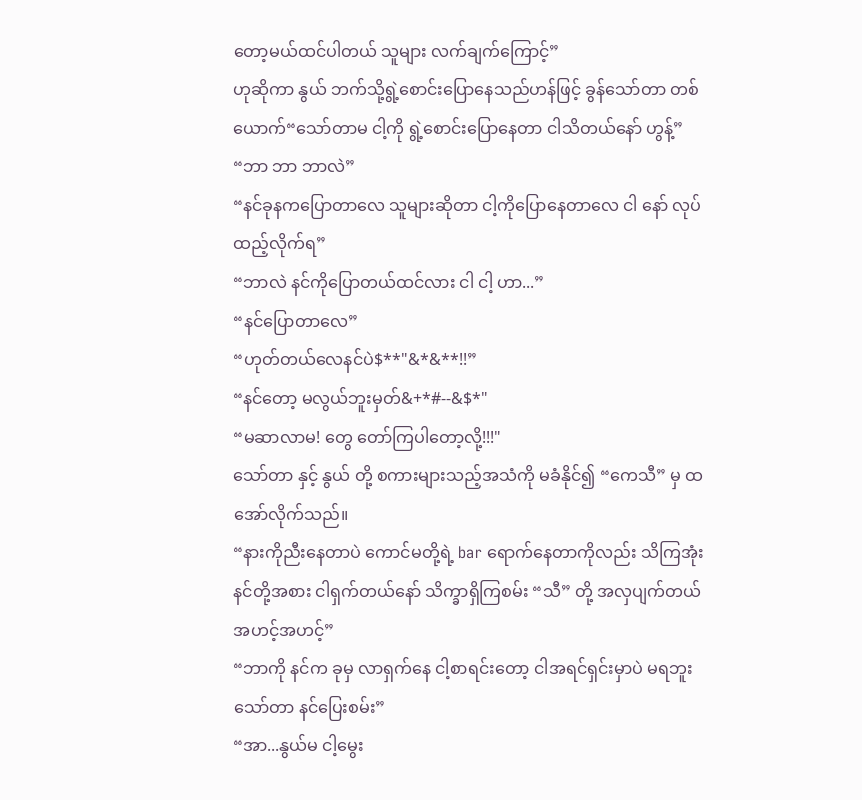တော့မယ်ထင်ပါတယ် သူများ လက်ချက်ကြောင့်”
ဟုဆိုကာ နွယ် ဘက်သို့ရွဲ့စောင်းပြောနေသည်ဟန်ဖြင့် ခွန်သော်တာ တစ်ယောက်“သော်တာမ ငါ့ကို ရွဲ့စောင်းပြောနေတာ ငါသိတယ်နော် ဟွန့်”
“ဘာ ဘာ ဘာလဲ”
“နင်ခုနကပြောတာလေ သူများဆိုတာ ငါ့ကိုပြောနေတာလေ ငါ နော် လုပ်ထည့်လိုက်ရ”
“ဘာလဲ နင်ကိုပြောတယ်ထင်လား ငါ ငါ့ ဟာ...”
“နင်ပြောတာလေ”
“ဟုတ်တယ်လေနင်ပဲ$**"&*&**!!”
“နင်တော့ မလွယ်ဘူးမှတ်&+*#--&$*"
“မဆာလာမ! တွေ တော်ကြပါတော့လို့!!!"
သော်တာ နှင့် နွယ် တို့ စကားများသည့်အသံကို မခံနိုင်၍ “ကေသီ” မှ ထအော်လိုက်သည်။
“နားကိုညီးနေတာပဲ ကောင်မတို့ရဲ့ bar ရောက်နေတာကိုလည်း သိကြအုံး နင်တို့အစား ငါရှက်တယ်နော် သိက္ခာရှိကြစမ်း “သီ” တို့ အလှပျက်တယ် အဟင့်အဟင့်”
“ဘာကို နင်က ခုမှ လာရှက်နေ ငါ့စာရင်းတော့ ငါအရင်ရှင်းမှာပဲ မရဘူး သော်တာ နင်ပြေးစမ်း”
“အာ...နွယ်မ ငါ့မွေး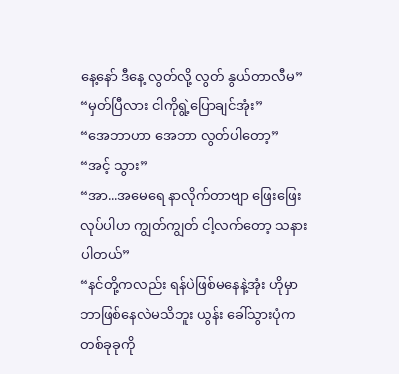နေ့နော် ဒီနေ့ လွတ်လို့ လွတ် နွယ်တာလီမ”
“မှတ်ပြီလား ငါကိုရွဲ့ပြောချင်အုံး”
“အေဘာဟာ အေဘာ လွတ်ပါတော့”
“အင့် သွား”
“အာ...အမေရေ နာလိုက်တာဗျာ ဖြေးဖြေးလုပ်ပါဟ ကျွတ်ကျွတ် ငါ့လက်တော့ သနားပါတယ်”
“နင်တို့ကလည်း ရန်ပဲဖြစ်မနေနဲ့အုံး ဟိုမှာ ဘာဖြစ်နေလဲမသိဘူး ယွန်း ခေါ်သွားပုံက တစ်ခုခုကို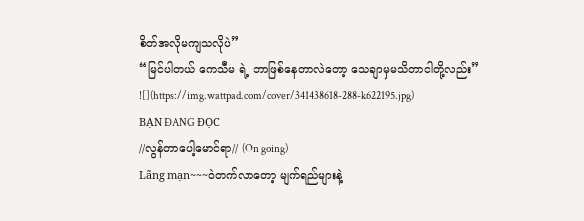စိတ်အလိုမကျသလိုပဲ”
“မြင်ပါတယ် ကေသီမ ရဲ့ ဘာဖြစ်နေတာလဲတော့ သေချာမှမသိတာငါတို့လည်း”
![](https://img.wattpad.com/cover/341438618-288-k622195.jpg)
BẠN ĐANG ĐỌC
//လွန်တာပေါ့မောင်ရာ// (On going)
Lãng mạn~~~ဝဲတက်လာတော့ မျက်ရည်များနဲ့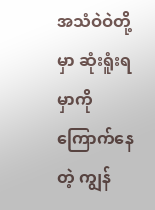အသံဝဲဝဲတို့မှာ ဆုံးရူံးရမှာကို ကြောက်နေတဲ့ ကျွန်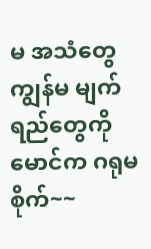မ အသံတွေ ကျွန်မ မျက်ရည်တွေကို မောင်က ဂရုမစိုက်~~